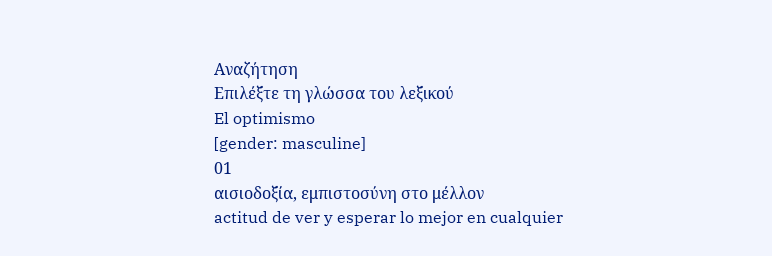Αναζήτηση
Επιλέξτε τη γλώσσα του λεξικού
El optimismo
[gender: masculine]
01
αισιοδοξία, εμπιστοσύνη στο μέλλον
actitud de ver y esperar lo mejor en cualquier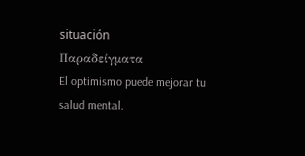situación
Παραδείγματα
El optimismo puede mejorar tu salud mental.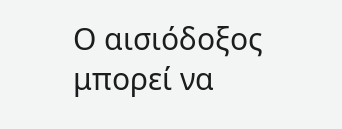Ο αισιόδοξος μπορεί να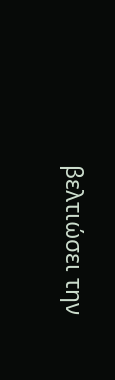βελτιώσει την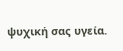ψυχική σας υγεία.